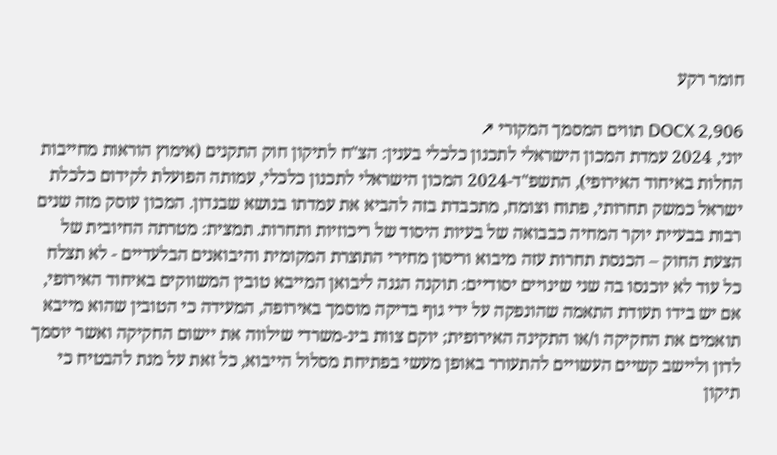חומר רקע

DOCX 2,906 תווים המסמך המקורי ↗
יוני, 2024 עמדת המכון הישראלי לתכנון כלכלי בענין: הצ"ח לתיקון חוק התקנים (אימוץ הוראות מחייבות החלות באיחוד האירופי), התשפ"ד-2024 המכון הישראלי לתכנון כלכלי, עמותה הפועלת לקידום כלכלת ישראל כמשק תחרותי, פתוח וצומח, מתכבדת בזה להביא את עמדתו בנושא שבנדון. המכון עוסק מזה שנים רבות בבעיית יוקר המחיה כבבואה של בעיות היסוד של ריכוזיות ותחרות. תמצית: מטרתה החיובית של הצעת החוק – הכנסת תחרות עזה מיבוא וריסון מחירי התוצרת המקומית והיבואנים הבלעדיים - לא תצלח כל עוד לא יוכנסו בה שני שינויים יסודיים: תוקנה הגנה ליבואן המייבא טובין המשווקים באיחוד האירופי, אם יש בידו תעודת התאמה שהונפקה על ידי גוף בדיקה מוסמך באירופה, המעידה כי הטובין שהוא מייבא תואמים את החקיקה ו/או התקינה האירופית; יוקם צוות בינ-משרדי שילווה את יישום החקיקה ואשר יוסמך לדון וליישב קשיים העשויים להתעורר באופן מעשי בפתיחת מסלול הייבוא, כל זאת על מנת להבטיח כי תיקון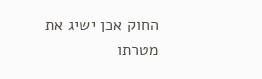החוק אכן ישיג את מטרתו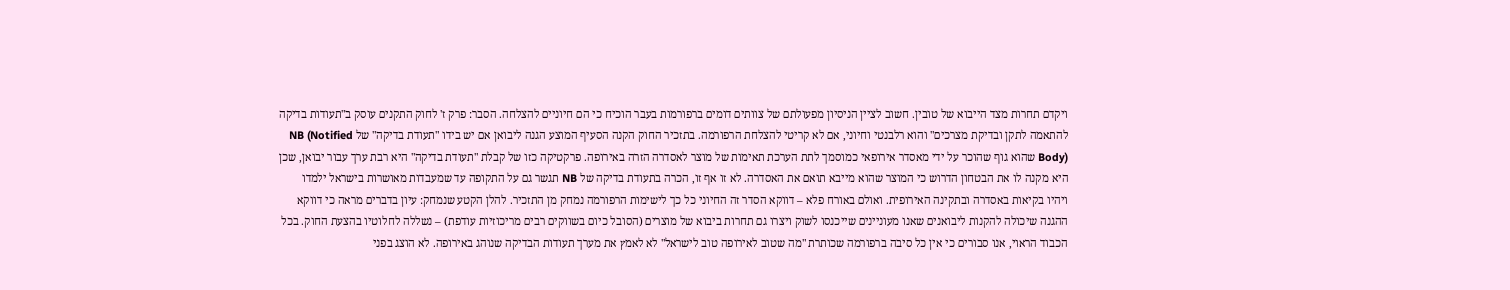ויקדם תחרות מצד הייבוא של טובין. חשוב לציין הניסיון מפעולתם של צוותים דומים ברפורמות בעבר הוכיח כי הם חיוניים להצלחה. הסבר: פרק ז' לחוק התקנים עוסק ב"תעודות בדיקה להתאמה לתקן ובדיקת מצרכים" והוא רלבנטי וחיוני, אם לא קריטי להצלחת הרפורמה. בתזכיר החוק הקנה הסעיף המוצע הגנה ליבואן אם יש בידו "תעודת בדיקה" של NB (Notified Body) שהוא גוף שהוכר על ידי מאסדר אירופאי כמוסמך לתת הערכת תאימות של מוצר לאסדרה הזרה באירופה. פרקטיקה כזו של קבלת "תעודת בדיקה" היא רבת ערך עבור יבואן, שכן היא מקנה לו את הבטחון הדרוש כי המוצר שהוא מייבא תואם את האסדרה. לא זו אף זו, הכרה בתעודת בדיקה של NB תגשר גם על התקופה עד שמעבדות מאושרות בישראל ילמדו ויהיו בקיאות באסדרה ובתקינה האירופית. ואולם באורח פלא – דווקא הסדר זה החיוני כל כך לישימות הרפורמה נמחק מן התזכיר. להלן הקטע שנמחק: עיון בדברים מראה כי דווקא ההגנה שיכולה להקנות ליבואנים שאנו מעוניינים שייכנסו לשוק ויצרו גם תחרות ביבוא של מוצרים (הסובל כיום בשווקים רבים מריכוזיות עודפת) – נשללה לחלוטיו בהצעת החוק. בכל הכבוד הראוי, אנו סבורים כי אין כל סיבה ברפורמה שכותרת "מה שטוב לאירופה טוב לישראל" לא לאמץ את מערך תעודות הבדיקה שנוהג באירופה. לא הוצג בפני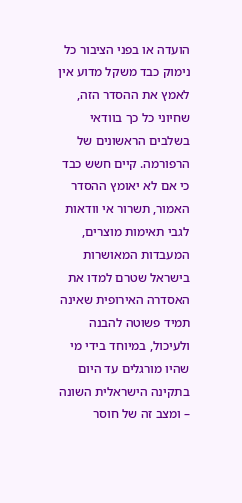הועדה או בפני הציבור כל נימוק כבד משקל מדוע אין לאמץ את ההסדר הזה, שחיוני כל כך בוודאי בשלבים הראשונים של הרפורמה. קיים חשש כבד כי אם לא יאומץ ההסדר האמור, תשרור אי וודאות לגבי תאימות מוצרים, המעבדות המאושרות בישראל שטרם למדו את האסדרה האירופית שאינה תמיד פשוטה להבנה ולעיכול, במיוחד בידי מי שהיו מורגלים עד היום בתקינה הישראלית השונה – ומצב זה של חוסר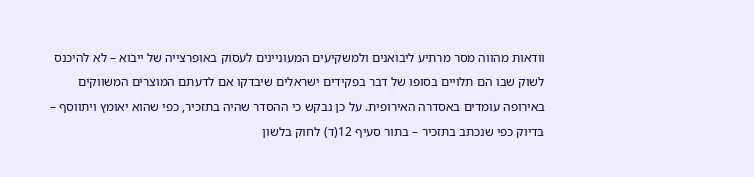וודאות מהווה מסר מרתיע ליבואנים ולמשקיעים המעוניינים לעסוק באופרצייה של ייבוא – לא להיכנס לשוק שבו הם תלויים בסופו של דבר בפקידים ישראלים שיבדקו אם לדעתם המוצרים המשווקים באירופה עומדים באסדרה האירופית. על כן נבקש כי ההסדר שהיה בתזכיר, כפי שהוא יאומץ ויתווסף – בדיוק כפי שנכתב בתזכיר – בתור סעיף 12(ד) לחוק בלשון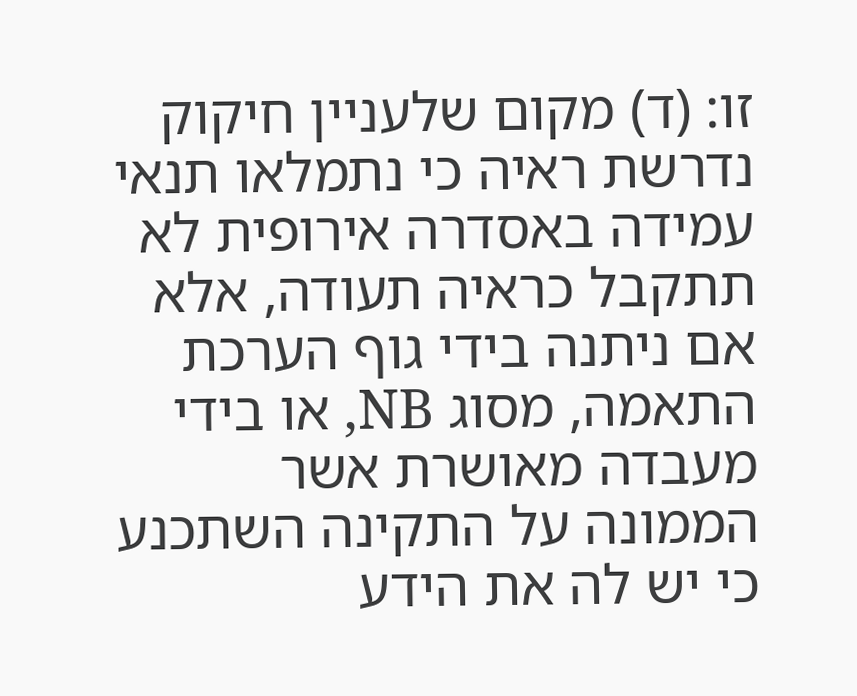זו: (ד) מקום שלעניין חיקוק נדרשת ראיה כי נתמלאו תנאי עמידה באסדרה אירופית לא תתקבל כראיה תעודה, אלא אם ניתנה בידי גוף הערכת התאמה, מסוג NB, או בידי מעבדה מאושרת אשר הממונה על התקינה השתכנע כי יש לה את הידע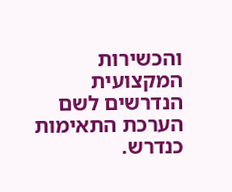והכשירות המקצועית הנדרשים לשם הערכת התאימות כנדרש.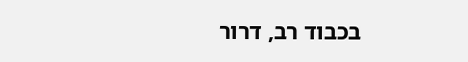בכבוד רב, דרור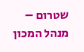שטרום – מנהל המכון